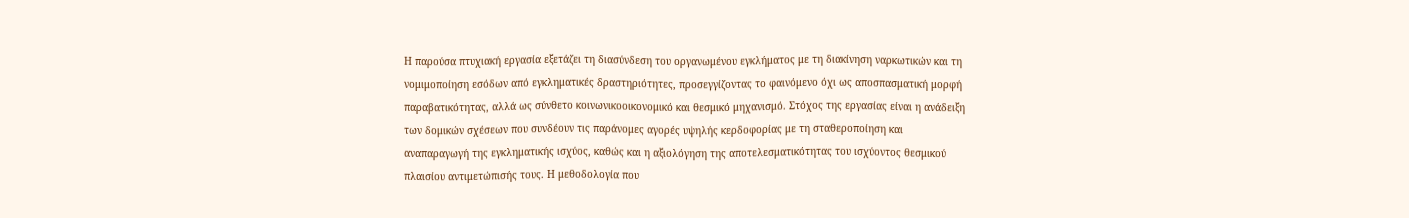Η παρούσα πτυχιακή εργασία εξετάζει τη διασύνδεση του οργανωμένου εγκλήματος με τη διακίνηση ναρκωτικών και τη νομιμοποίηση εσόδων από εγκληματικές δραστηριότητες, προσεγγίζοντας το φαινόμενο όχι ως αποσπασματική μορφή παραβατικότητας, αλλά ως σύνθετο κοινωνικοοικονομικό και θεσμικό μηχανισμό. Στόχος της εργασίας είναι η ανάδειξη των δομικών σχέσεων που συνδέουν τις παράνομες αγορές υψηλής κερδοφορίας με τη σταθεροποίηση και αναπαραγωγή της εγκληματικής ισχύος, καθώς και η αξιολόγηση της αποτελεσματικότητας του ισχύοντος θεσμικού πλαισίου αντιμετώπισής τους. Η μεθοδολογία που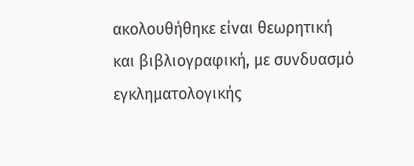ακολουθήθηκε είναι θεωρητική και βιβλιογραφική, με συνδυασμό εγκληματολογικής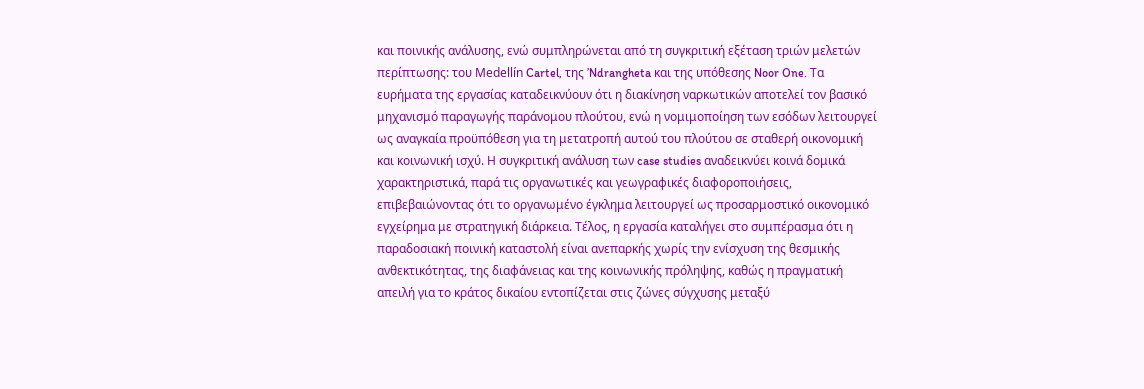και ποινικής ανάλυσης, ενώ συμπληρώνεται από τη συγκριτική εξέταση τριών μελετών περίπτωσης: του Medellín Cartel, της ’Ndrangheta και της υπόθεσης Noor One. Τα ευρήματα της εργασίας καταδεικνύουν ότι η διακίνηση ναρκωτικών αποτελεί τον βασικό μηχανισμό παραγωγής παράνομου πλούτου, ενώ η νομιμοποίηση των εσόδων λειτουργεί ως αναγκαία προϋπόθεση για τη μετατροπή αυτού του πλούτου σε σταθερή οικονομική και κοινωνική ισχύ. Η συγκριτική ανάλυση των case studies αναδεικνύει κοινά δομικά χαρακτηριστικά, παρά τις οργανωτικές και γεωγραφικές διαφοροποιήσεις, επιβεβαιώνοντας ότι το οργανωμένο έγκλημα λειτουργεί ως προσαρμοστικό οικονομικό εγχείρημα με στρατηγική διάρκεια. Τέλος, η εργασία καταλήγει στο συμπέρασμα ότι η παραδοσιακή ποινική καταστολή είναι ανεπαρκής χωρίς την ενίσχυση της θεσμικής ανθεκτικότητας, της διαφάνειας και της κοινωνικής πρόληψης, καθώς η πραγματική απειλή για το κράτος δικαίου εντοπίζεται στις ζώνες σύγχυσης μεταξύ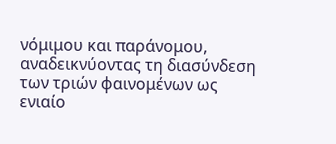νόμιμου και παράνομου, αναδεικνύοντας τη διασύνδεση των τριών φαινομένων ως ενιαίο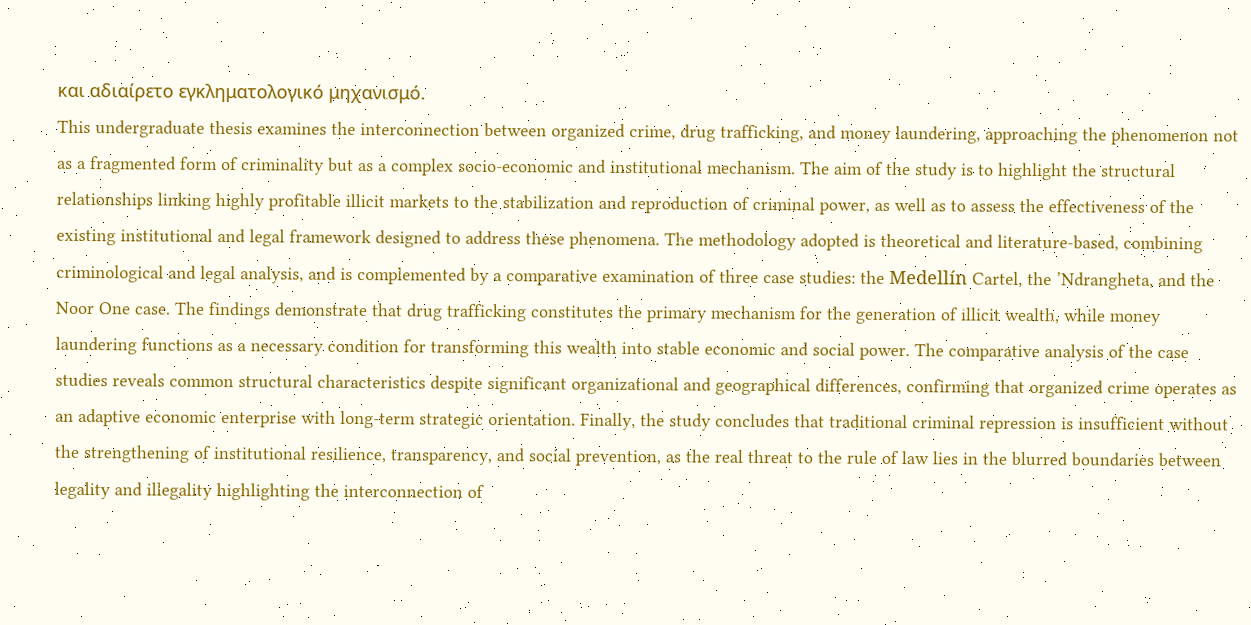και αδιαίρετο εγκληματολογικό μηχανισμό.
This undergraduate thesis examines the interconnection between organized crime, drug trafficking, and money laundering, approaching the phenomenon not as a fragmented form of criminality but as a complex socio-economic and institutional mechanism. The aim of the study is to highlight the structural relationships linking highly profitable illicit markets to the stabilization and reproduction of criminal power, as well as to assess the effectiveness of the existing institutional and legal framework designed to address these phenomena. The methodology adopted is theoretical and literature-based, combining criminological and legal analysis, and is complemented by a comparative examination of three case studies: the Medellín Cartel, the ’Ndrangheta, and the Noor One case. The findings demonstrate that drug trafficking constitutes the primary mechanism for the generation of illicit wealth, while money laundering functions as a necessary condition for transforming this wealth into stable economic and social power. The comparative analysis of the case studies reveals common structural characteristics despite significant organizational and geographical differences, confirming that organized crime operates as an adaptive economic enterprise with long-term strategic orientation. Finally, the study concludes that traditional criminal repression is insufficient without the strengthening of institutional resilience, transparency, and social prevention, as the real threat to the rule of law lies in the blurred boundaries between legality and illegality highlighting the interconnection of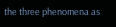the three phenomena as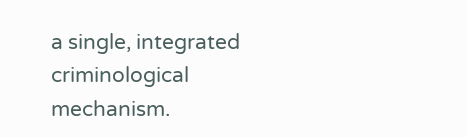a single, integrated criminological mechanism.